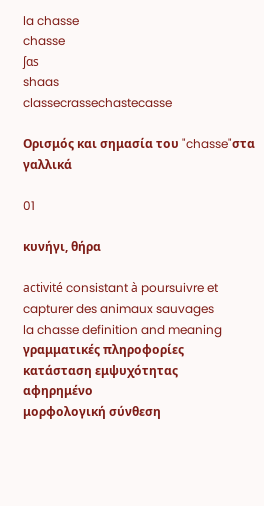la chasse
chasse
ʃɑs
shaas
classecrassechastecasse

Ορισμός και σημασία του "chasse"στα γαλλικά

01

κυνήγι, θήρα

activité consistant à poursuivre et capturer des animaux sauvages
la chasse definition and meaning
γραμματικές πληροφορίες
κατάσταση εμψυχότητας
αφηρημένο
μορφολογική σύνθεση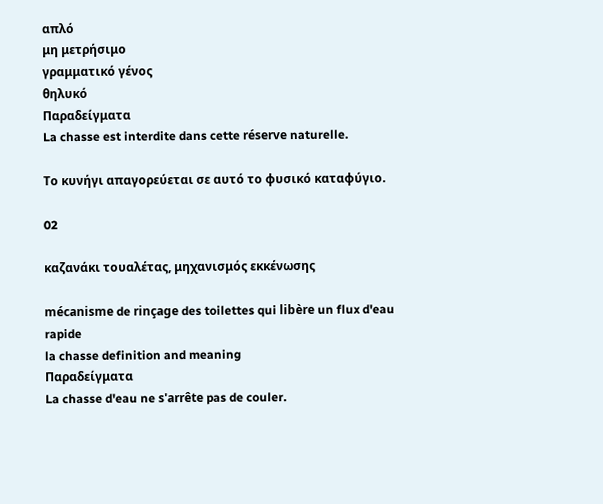απλό
μη μετρήσιμο
γραμματικό γένος
θηλυκό
Παραδείγματα
La chasse est interdite dans cette réserve naturelle.

Το κυνήγι απαγορεύεται σε αυτό το φυσικό καταφύγιο.

02

καζανάκι τουαλέτας, μηχανισμός εκκένωσης

mécanisme de rinçage des toilettes qui libère un flux d'eau rapide
la chasse definition and meaning
Παραδείγματα
La chasse d'eau ne s'arrête pas de couler.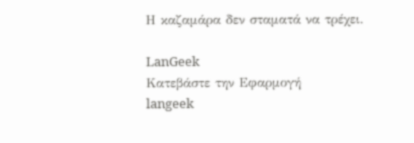Η καζαμάρα δεν σταματά να τρέχει.

LanGeek
Κατεβάστε την Εφαρμογή
langeek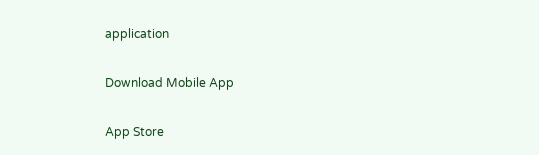application

Download Mobile App

App Store